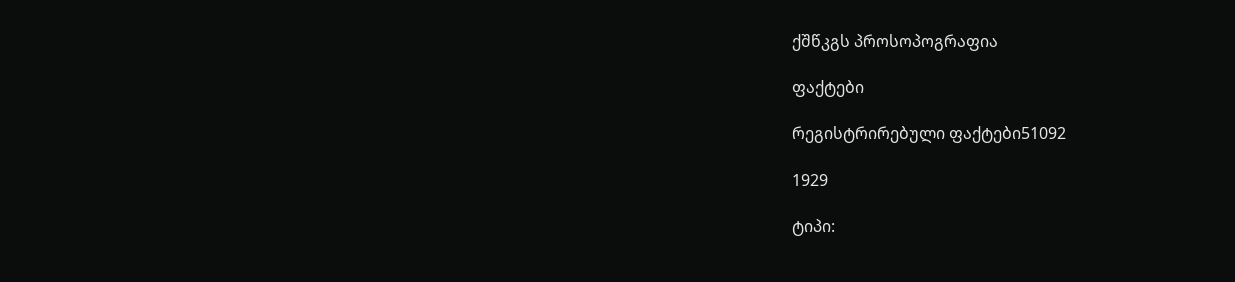ქშწკგს პროსოპოგრაფია

ფაქტები

რეგისტრირებული ფაქტები51092

1929

ტიპი: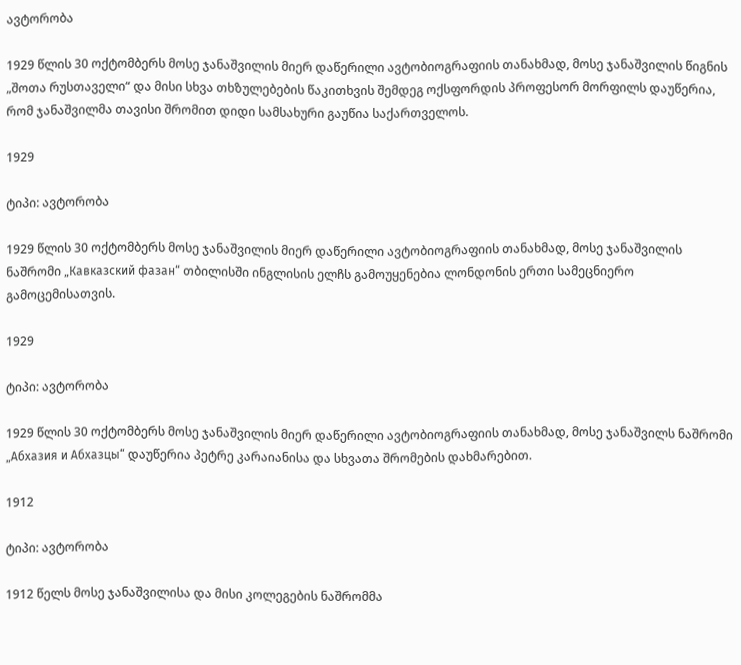ავტორობა

1929 წლის 30 ოქტომბერს მოსე ჯანაშვილის მიერ დაწერილი ავტობიოგრაფიის თანახმად, მოსე ჯანაშვილის წიგნის „შოთა რუსთაველი“ და მისი სხვა თხზულებების წაკითხვის შემდეგ ოქსფორდის პროფესორ მორფილს დაუწერია, რომ ჯანაშვილმა თავისი შრომით დიდი სამსახური გაუწია საქართველოს.

1929

ტიპი: ავტორობა

1929 წლის 30 ოქტომბერს მოსე ჯანაშვილის მიერ დაწერილი ავტობიოგრაფიის თანახმად, მოსე ჯანაშვილის ნაშრომი „Кавказский фазан“ თბილისში ინგლისის ელჩს გამოუყენებია ლონდონის ერთი სამეცნიერო გამოცემისათვის.

1929

ტიპი: ავტორობა

1929 წლის 30 ოქტომბერს მოსე ჯანაშვილის მიერ დაწერილი ავტობიოგრაფიის თანახმად, მოსე ჯანაშვილს ნაშრომი „Абхазия и Абхазцы“ დაუწერია პეტრე კარაიანისა და სხვათა შრომების დახმარებით.

1912

ტიპი: ავტორობა

1912 წელს მოსე ჯანაშვილისა და მისი კოლეგების ნაშრომმა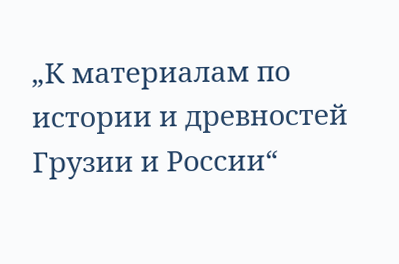„К материалам по истории и древностей Грузии и России“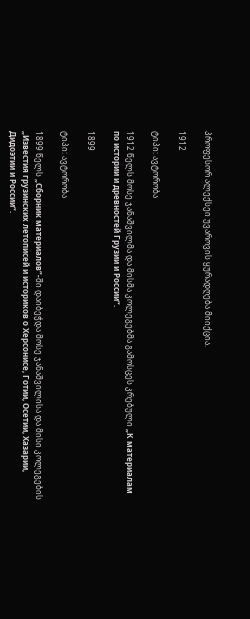პროფესორ ალექსეი უვაროვის ყურადღება მიიქცია.

1912

ტიპი: ავტორობა

1912 წელს მოსე ჯანაშვილმა და მისმა კოლეგებმა გამოსცეს კრებული „К материалам по истории и древностей Грузии и России“.

1899

ტიპი: ავტორობა

1899 წელს „Сборник материалов“-ში დაიბეჭდა მოსე ჯანაშვილისა და მისი კოლეგების „Известия грузинских летописей и историков о Херсонисе, Готии, Осетии, Хазарии, Дидоэтии и России“.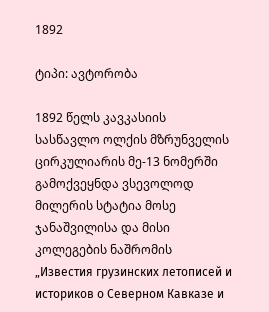1892

ტიპი: ავტორობა

1892 წელს კავკასიის სასწავლო ოლქის მზრუნველის ცირკულიარის მე-13 ნომერში გამოქვეყნდა ვსევოლოდ მილერის სტატია მოსე ჯანაშვილისა და მისი კოლეგების ნაშრომის „Известия грузинских летописей и историков о Северном Кавказе и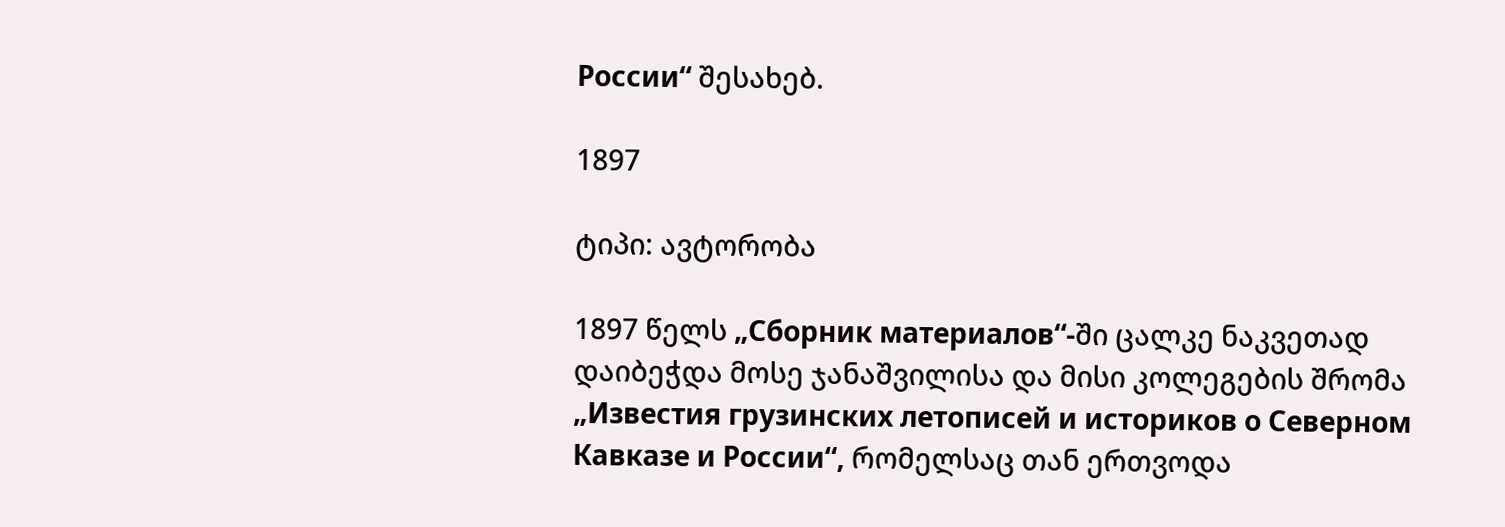России“ შესახებ.

1897

ტიპი: ავტორობა

1897 წელს „Сборник материалов“-ში ცალკე ნაკვეთად დაიბეჭდა მოსე ჯანაშვილისა და მისი კოლეგების შრომა „Известия грузинских летописей и историков о Северном Кавказе и России“, რომელსაც თან ერთვოდა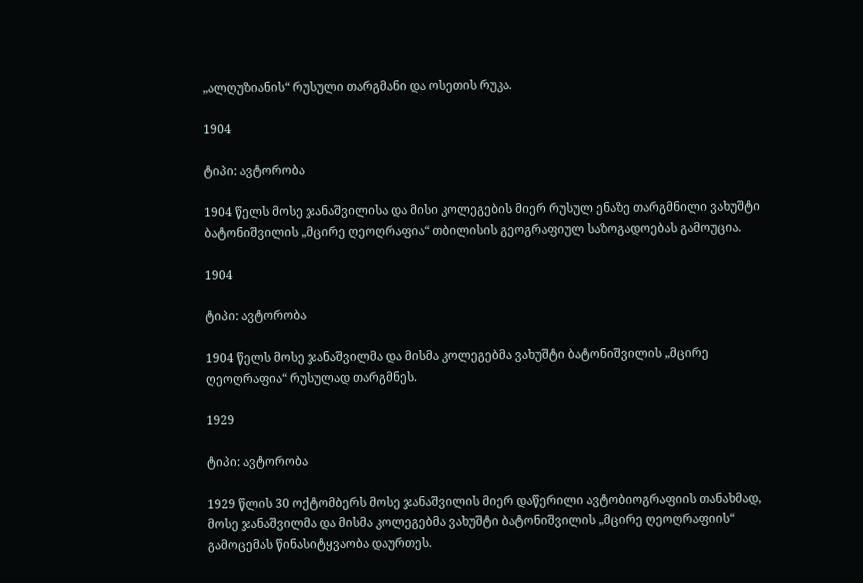„ალღუზიანის“ რუსული თარგმანი და ოსეთის რუკა.

1904

ტიპი: ავტორობა

1904 წელს მოსე ჯანაშვილისა და მისი კოლეგების მიერ რუსულ ენაზე თარგმნილი ვახუშტი ბატონიშვილის „მცირე ღეოღრაფია“ თბილისის გეოგრაფიულ საზოგადოებას გამოუცია.

1904

ტიპი: ავტორობა

1904 წელს მოსე ჯანაშვილმა და მისმა კოლეგებმა ვახუშტი ბატონიშვილის „მცირე ღეოღრაფია“ რუსულად თარგმნეს.

1929

ტიპი: ავტორობა

1929 წლის 30 ოქტომბერს მოსე ჯანაშვილის მიერ დაწერილი ავტობიოგრაფიის თანახმად, მოსე ჯანაშვილმა და მისმა კოლეგებმა ვახუშტი ბატონიშვილის „მცირე ღეოღრაფიის“ გამოცემას წინასიტყვაობა დაურთეს.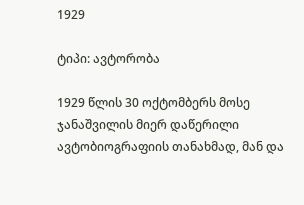1929

ტიპი: ავტორობა

1929 წლის 30 ოქტომბერს მოსე ჯანაშვილის მიერ დაწერილი ავტობიოგრაფიის თანახმად, მან და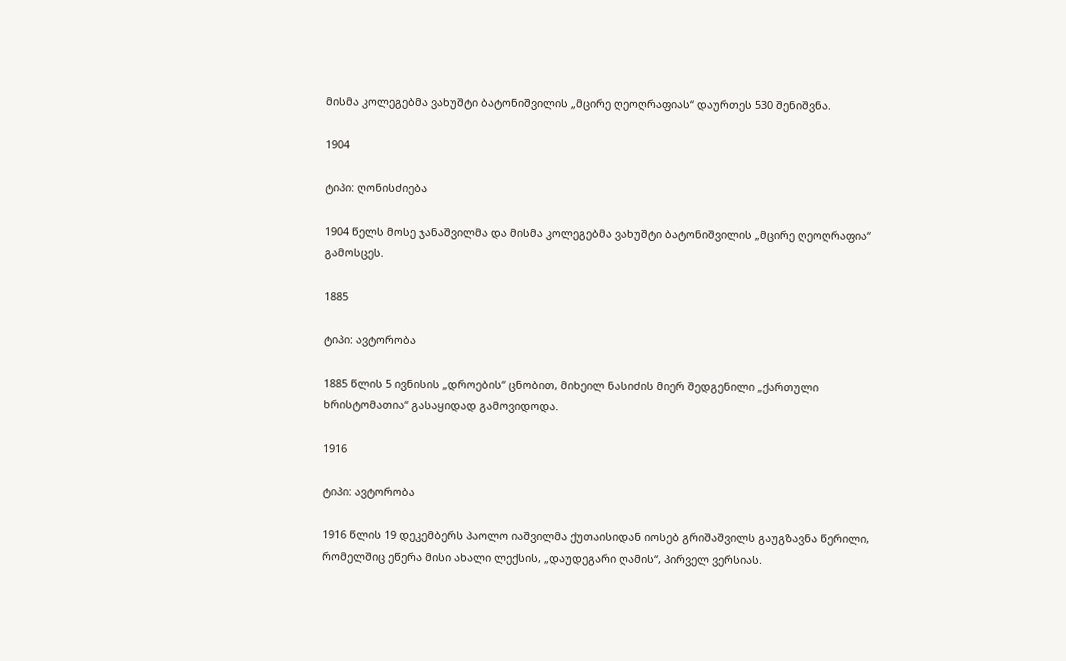მისმა კოლეგებმა ვახუშტი ბატონიშვილის „მცირე ღეოღრაფიას“ დაურთეს 530 შენიშვნა.

1904

ტიპი: ღონისძიება

1904 წელს მოსე ჯანაშვილმა და მისმა კოლეგებმა ვახუშტი ბატონიშვილის „მცირე ღეოღრაფია“ გამოსცეს.

1885

ტიპი: ავტორობა

1885 წლის 5 ივნისის „დროების“ ცნობით, მიხეილ ნასიძის მიერ შედგენილი „ქართული ხრისტომათია“ გასაყიდად გამოვიდოდა.

1916

ტიპი: ავტორობა

1916 წლის 19 დეკემბერს პაოლო იაშვილმა ქუთაისიდან იოსებ გრიშაშვილს გაუგზავნა წერილი, რომელშიც ეწერა მისი ახალი ლექსის, „დაუდეგარი ღამის“, პირველ ვერსიას.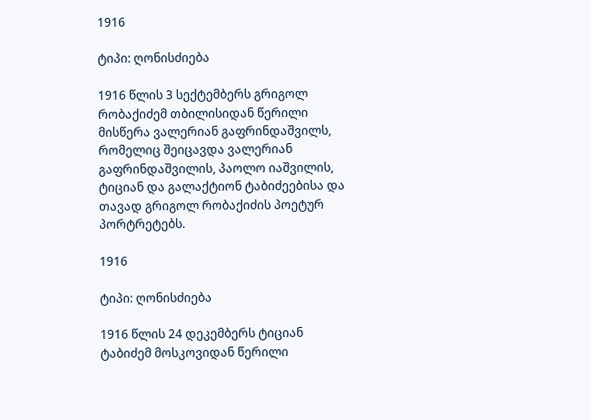1916

ტიპი: ღონისძიება

1916 წლის 3 სექტემბერს გრიგოლ რობაქიძემ თბილისიდან წერილი მისწერა ვალერიან გაფრინდაშვილს, რომელიც შეიცავდა ვალერიან გაფრინდაშვილის, პაოლო იაშვილის, ტიციან და გალაქტიონ ტაბიძეებისა და თავად გრიგოლ რობაქიძის პოეტურ პორტრეტებს.

1916

ტიპი: ღონისძიება

1916 წლის 24 დეკემბერს ტიციან ტაბიძემ მოსკოვიდან წერილი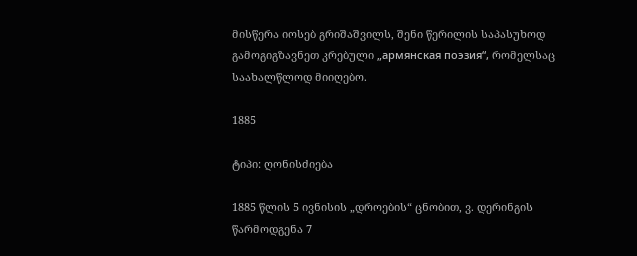მისწერა იოსებ გრიშაშვილს, შენი წერილის საპასუხოდ გამოგიგზავნეთ კრებული „армянская поэзия“, რომელსაც საახალწლოდ მიიღებო.

1885

ტიპი: ღონისძიება

1885 წლის 5 ივნისის „დროების“ ცნობით, ვ. დერინგის წარმოდგენა 7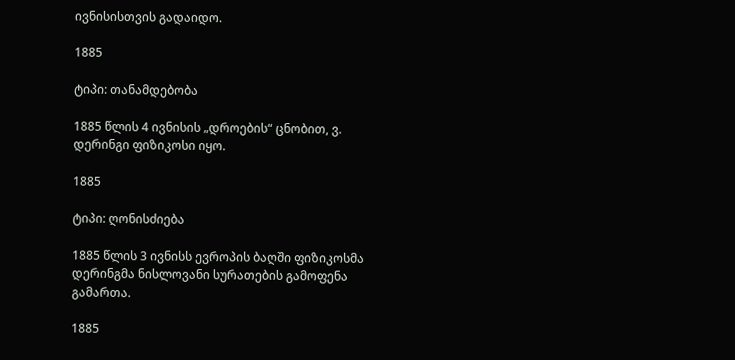ივნისისთვის გადაიდო.

1885

ტიპი: თანამდებობა

1885 წლის 4 ივნისის „დროების“ ცნობით, ვ. დერინგი ფიზიკოსი იყო.

1885

ტიპი: ღონისძიება

1885 წლის 3 ივნისს ევროპის ბაღში ფიზიკოსმა დერინგმა ნისლოვანი სურათების გამოფენა გამართა.

1885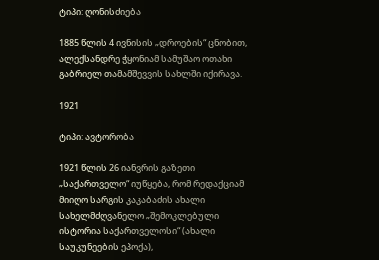ტიპი: ღონისძიება

1885 წლის 4 ივნისის „დროების“ ცნობით, ალექსანდრე ჭყონიამ სამუშაო ოთახი გაბრიელ თამამშევვის სახლში იქირავა.

1921

ტიპი: ავტორობა

1921 წლის 26 იანვრის გაზეთი „საქართველო“ იუწყება, რომ რედაქციამ მიიღო სარგის კაკაბაძის ახალი სახელმძღვანელო „შემოკლებული ისტორია საქართველოსი“ (ახალი საუკუნეების ეპოქა),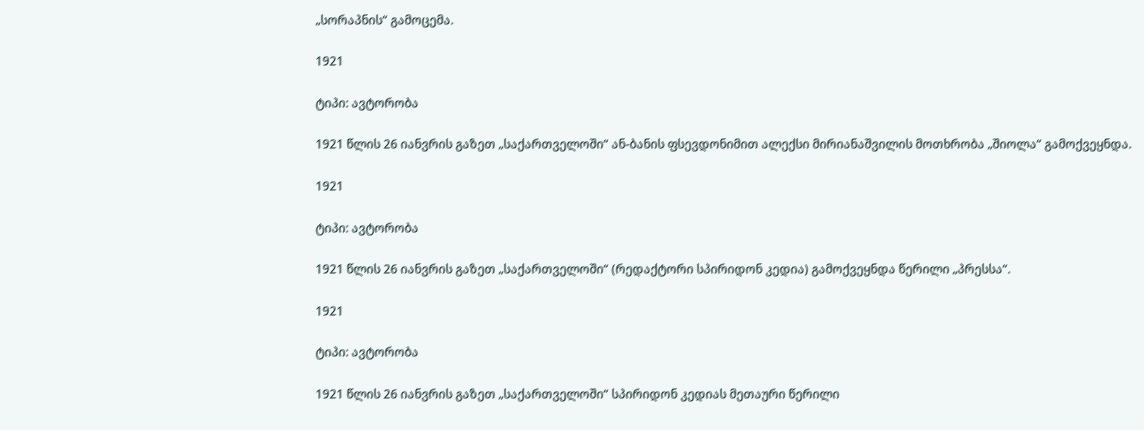„სორაპნის“ გამოცემა.

1921

ტიპი: ავტორობა

1921 წლის 26 იანვრის გაზეთ „საქართველოში“ ან-ბანის ფსევდონიმით ალექსი მირიანაშვილის მოთხრობა „შიოლა“ გამოქვეყნდა.

1921

ტიპი: ავტორობა

1921 წლის 26 იანვრის გაზეთ „საქართველოში“ (რედაქტორი სპირიდონ კედია) გამოქვეყნდა წერილი „პრესსა“.

1921

ტიპი: ავტორობა

1921 წლის 26 იანვრის გაზეთ „საქართველოში“ სპირიდონ კედიას მეთაური წერილი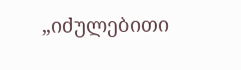„იძულებითი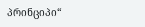პრინციპი“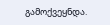გამოქვეყნდა.